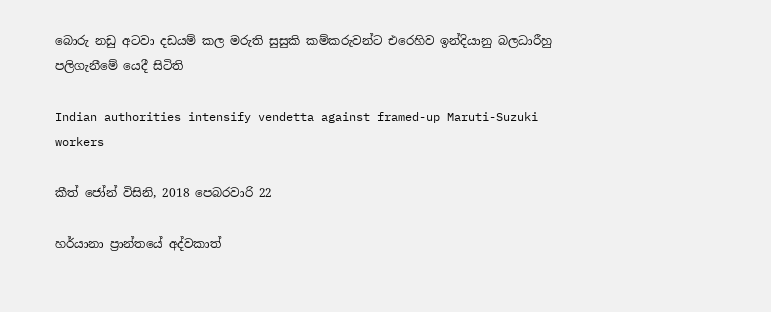බොරු නඩු අටවා දඩයම් කල මරුති සුසුකි කම්කරුවන්ට එරෙහිව ඉන්දියානු බලධාරීහු පලිගැනීමේ යෙදී සිටිති

Indian authorities intensify vendetta against framed-up Maruti-Suzuki workers

කීත් ජෝන් විසිනි, 2018 පෙබරවාරි 22

හර්යානා ප්‍රාන්තයේ අද්වකාත්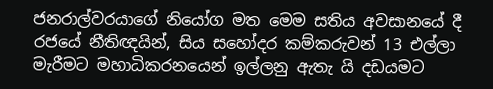ජනරාල්වරයාගේ නියෝග මත මෙම සතිය අවසානයේ දී රජයේ නීතිඥයින්, සිය සහෝදර කම්කරුවන් 13 එල්ලා මැරීමට මහාධිකරනයෙන් ඉල්ලනු ඇතැ යි දඩයමට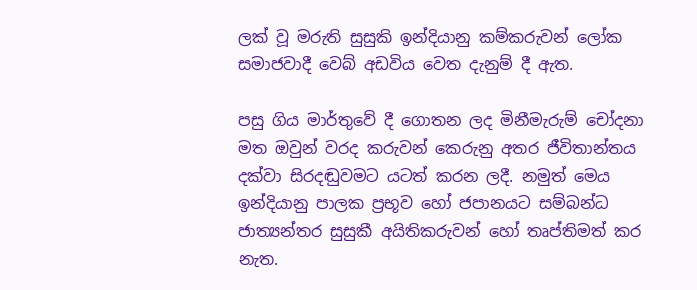ලක් වූ මරුති සුසුකි ඉන්දියානු කම්කරුවන් ලෝක සමාජවාදී වෙබ් අඩවිය වෙත දැනුම් දී ඇත.

පසු ගිය මාර්තුවේ දී ගොතන ලද මිනීමැරුම් චෝදනා මත ඔවුන් වරද කරුවන් කෙරුනු අතර ජීවිතාන්තය දක්වා සිරදඬුවමට යටත් කරන ලදී. නමුත් මෙය ඉන්දියානු පාලක ප්‍රභූව හෝ ජපානයට සම්බන්ධ ජාත්‍යන්තර සුසුකී අයිතිකරුවන් හෝ තෘප්තිමත් කර නැත.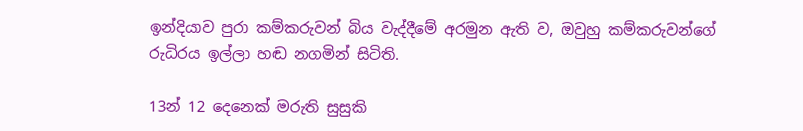ඉන්දියාව පුරා කම්කරුවන් බිය වැද්දීමේ අරමුන ඇති ව, ඔවුහු කම්කරුවන්ගේ රුධිරය ඉල්ලා හඬ නගමින් සිටිති.

13න් 12 දෙනෙක් මරුති සුසුකි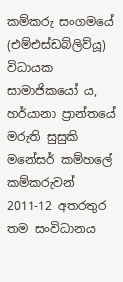කම්කරු සංගමයේ (එම්එස්ඩබ්ලිව්යූ) විධායක සාමාජිකයෝ ය, හර්යානා ප්‍රාන්තයේ මරුති සුසුකි මනේසර් කම්හලේ කම්කරුවන් 2011-12 අතරතුර තම සංවිධානය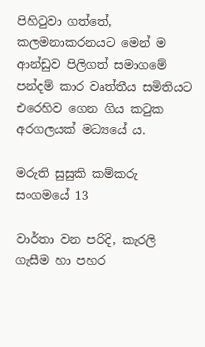පිහිටුවා ගත්තේ, කලමනාකරනයට මෙන් ම ආන්ඩුව පිලිගත් සමාගමේ පන්දම් කාර වෘත්තීය සමිතියට එරෙහිව ගෙන ගිය කටුක අරගලයක් මධ්‍යයේ ය.

මරුති සුසුකි කම්කරු සංගමයේ 13

වාර්තා වන පරිදි, කැරලි ගැසීම හා පහර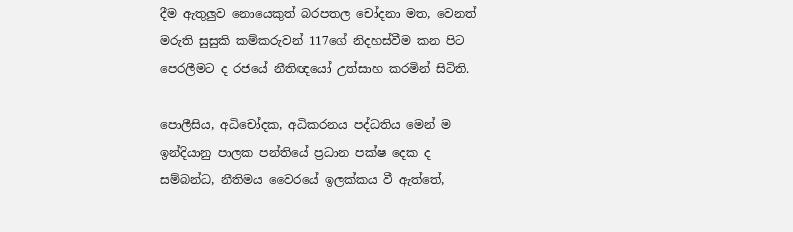දීම ඇතුලුව නොයෙකුත් බරපතල චෝදනා මත, වෙනත් මරුති සුසුකි කම්කරුවන් 117ගේ නිදහස්වීම කන පිට පෙරලීමට ද රජයේ නීතිඥයෝ උත්සාහ කරමින් සිටිති.

පොලීසිය, අධිචෝදක, අධිකරනය පද්ධතිය මෙන් ම ඉන්දියානු පාලක පන්තියේ ප්‍රධාන පක්ෂ දෙක ද සම්බන්ධ, නීතිමය වෛරයේ ඉලක්කය වී ඇත්තේ,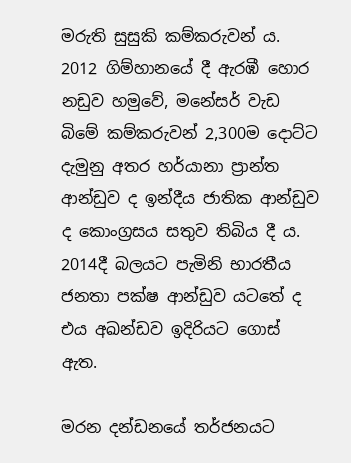මරුති සුසුකි කම්කරුවන් ය. 2012 ගිම්හානයේ දී ඇරඹී හොර නඩුව හමුවේ, මනේසර් වැඩ බිමේ කම්කරුවන් 2,300ම දොට්ට දැමුනු අතර හර්යානා ප්‍රාන්ත ආන්ඩුව ද ඉන්දීය ජාතික ආන්ඩුව ද කොංග්‍රසය සතුව තිබිය දී ය. 2014දී බලයට පැමිනි භාරතීය ජනතා පක්ෂ ආන්ඩුව යටතේ ද එය අඛන්ඩව ඉදිරියට ගොස් ඇත.

මරන දන්ඩනයේ තර්ජනයට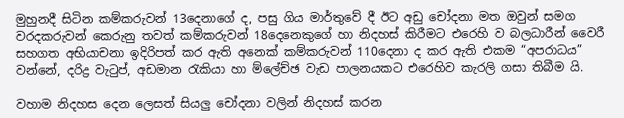මුහුනදී සිටින කම්කරුවන් 13දෙනාගේ ද, පසු ගිය මාර්තුවේ දී ඊට අඩු චෝදනා මත ඔවුන් සමග වරදකරුවන් කෙරුනු තවත් කම්කරුවන් 18දෙනෙකුගේ හා නිදහස් කිරීමට එරෙහි ව බලධාරීන් වෛරී සහගත අභියාචනා ඉදිරිපත් කර ඇති අනෙක් කම්කරුවන් 110දෙනා ද කර ඇති එකම “අපරාධය” වන්නේ, දරිද්‍ර වැටුප්, අඩමාන රැකියා හා ම්ලේච්ඡ වැඩ පාලනයකට එරෙහිව කැරලි ගසා තිබීම යි.

වහාම නිදහස දෙන ලෙසත් සියලු චෝදනා වලින් නිදහස් කරන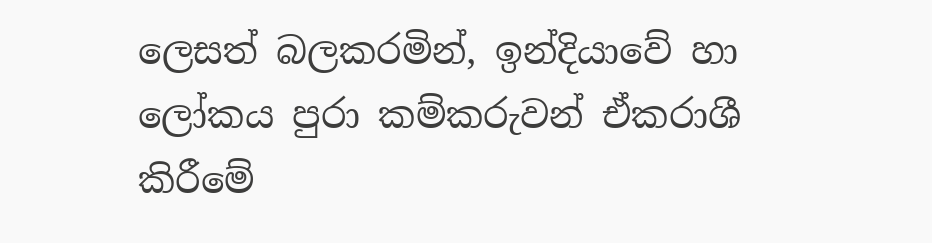ලෙසත් බලකරමින්, ඉන්දියාවේ හා ලෝකය පුරා කම්කරුවන් ඒකරාශී කිරීමේ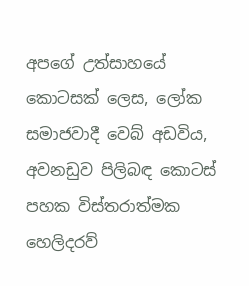අපගේ උත්සාහයේ කොටසක් ලෙස, ලෝක සමාජවාදී වෙබ් අඩවිය, අවනඩුව පිලිබඳ කොටස් පහක විස්තරාත්මක හෙලිදරව්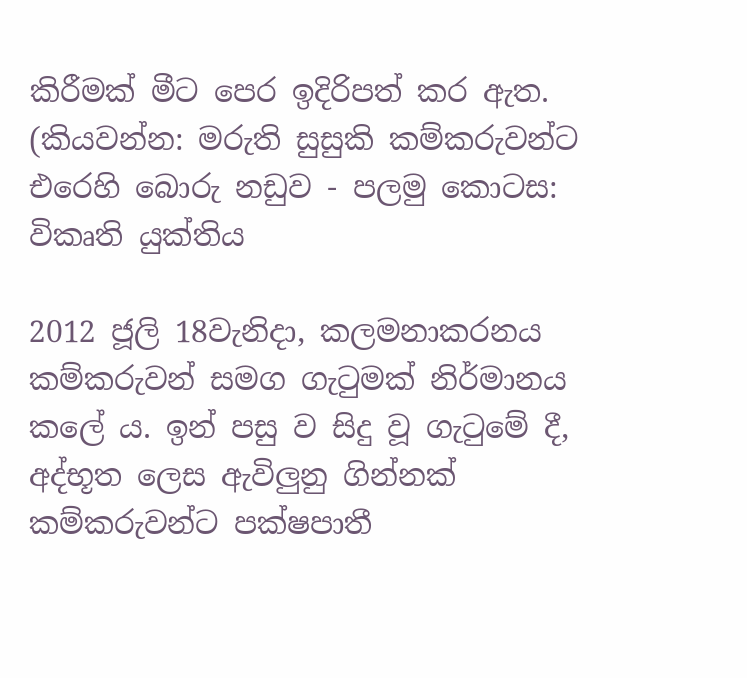කිරීමක් මීට පෙර ඉදිරිපත් කර ඇත. (කියවන්න: මරුති සුසුකි කම්කරුවන්ට එරෙහි බොරු නඩුව - පලමු කොටස: විකෘති යුක්තිය

2012 ජූලි 18වැනිදා, කලමනාකරනය කම්කරුවන් සමග ගැටුමක් නිර්මානය කලේ ය. ඉන් පසු ව සිදු වූ ගැටුමේ දී, අද්භූත ලෙස ඇවිලුනු ගින්නක් කම්කරුවන්ට පක්ෂපාතී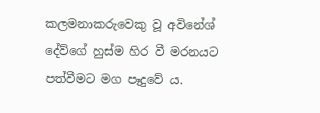කලමනාකරුවෙකු වූ අවිනේශ් දේව්ගේ හුස්ම හිර වී මරනයට පත්වීමට මග පෑදුවේ ය.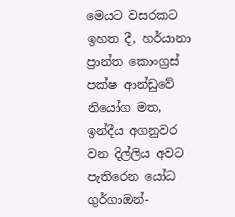මෙයට වසරකට ඉහත දී, හර්යානා ප්‍රාන්ත කොංග්‍රස් පක්ෂ ආන්ඩුවේ නියෝග මත, ඉන්දීය අගනුවර වන දිල්ලිය අවට පැතිරෙන යෝධ ගුර්ගාඔන්-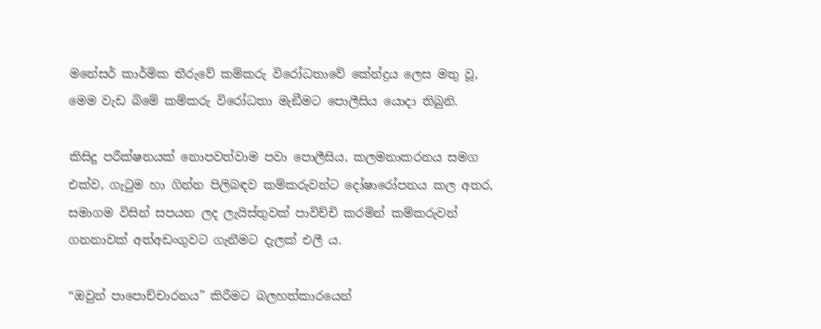මනේසර් කාර්මික තීරුවේ කම්කරු විරෝධතාවේ කේන්ද්‍රය ලෙස මතු වූ, මෙම වැඩ බිමේ කම්කරු විරෝධතා මැඞීමට පොලීසිය යොදා තිබුනි.

කිසිදු පරීක්ෂනයක් නොපවත්වාම පවා පොලීසිය, කලමනාකරනය සමග එක්ව, ගැටුම හා ගින්න පිලිබඳව කම්කරුවන්ට දෝෂාරෝපනය කල අතර, සමාගම විසින් සපයන ලද ලැයිස්තුවක් පාවිච්චි කරමින් කම්කරුවන් ගනනාවක් අත්අඩංගුවට ගැනීමට දැලක් එලී ය.

“ඔවුන් පාපොච්චාරනය” කිරීමට බලහත්කාරයෙන්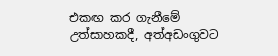එකඟ කර ගැනීමේ උත්සාහකදී, අත්අඩංගුවට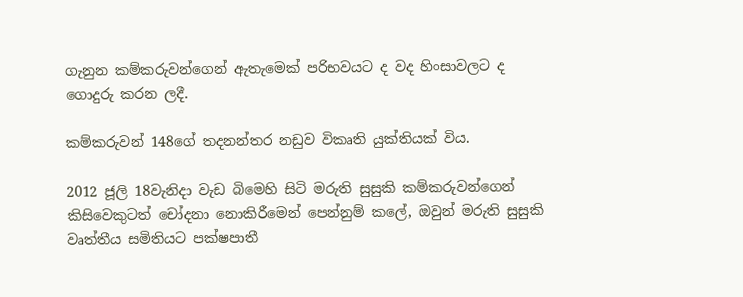ගැනුන කම්කරුවන්ගෙන් ඇතැමෙක් පරිභවයට ද වද හිංසාවලට ද ගොදුරු කරන ලදී.

කම්කරුවන් 148ගේ තදනන්තර නඩුව විකෘති යුක්තියක් විය.

2012 ජූලි 18වැනිදා වැඩ බිමෙහි සිටි මරුති සුසුකි කම්කරුවන්ගෙන් කිසිවෙකුටත් චෝදනා නොකිරීමෙන් පෙන්නුම් කලේ, ඔවුන් මරුති සුසුකි වෘත්තීය සමිතියට පක්ෂපාතී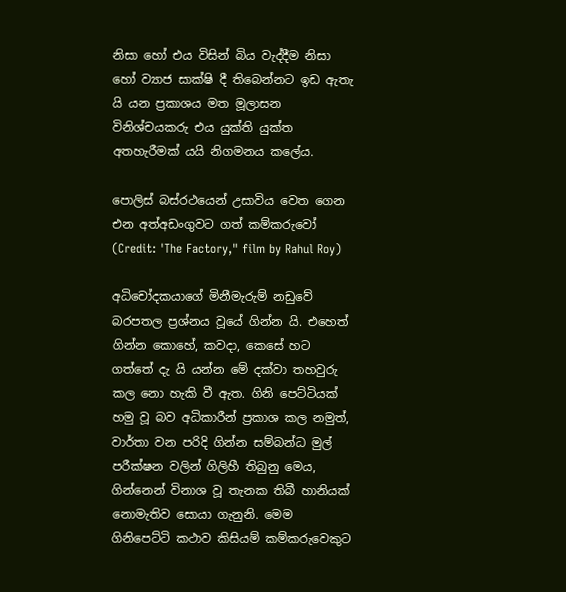නිසා හෝ එය විසින් බිය වැද්දීම නිසා හෝ ව්‍යාජ සාක්ෂි දී තිබෙන්නට ඉඩ ඇතැ යි යන ප්‍රකාශය මත මූලාසන විනිශ්චයකරු එය යුක්ති යුක්ත අතහැරීමක් යයි නිගමනය කලේය.

පොලිස් බස්රථයෙන් උසාවිය වෙත ගෙන එන අත්අඩංගුවට ගත් කම්කරුවෝ (Credit: 'The Factory," film by Rahul Roy)

අධිචෝදකයාගේ මිනීමැරුම් නඩුවේ බරපතල ප්‍රශ්නය වූයේ ගින්න යි. එහෙත් ගින්න කොහේ, කවදා, කෙසේ හට ගත්තේ දැ යි යන්න මේ දක්වා තහවුරු කල නො හැකි වී ඇත. ගිනි පෙට්ටියක් හමු වූ බව අධිකාරීන් ප්‍රකාශ කල නමුත්, වාර්තා වන පරිදි ගින්න සම්බන්ධ මුල් පරීක්ෂන වලින් ගිලිහී තිබුනු මෙය, ගින්නෙන් විනාශ වූ තැනක තිබී හානියක් නොමැතිව සොයා ගැනුනි. මෙම ගිනිපෙට්ටි කථාව කිසියම් කම්කරුවෙකුට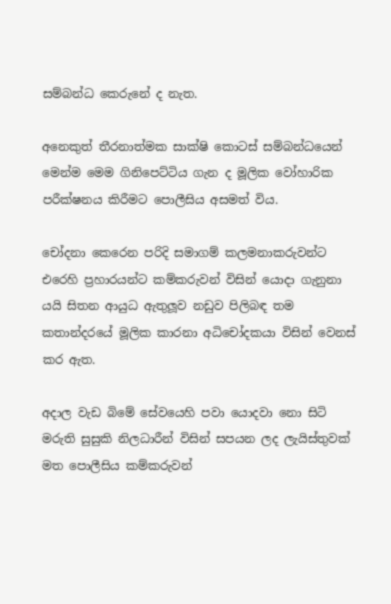සම්බන්ධ කෙරුනේ ද නැත.

අනෙකුත් තීරනාත්මක සාක්ෂි කොටස් සම්බන්ධයෙන් මෙන්ම මෙම ගිනිපෙට්ටිය ගැන ද මූලික වෝහාරික පරීක්ෂනය කිරීමට පොලීසිය අසමත් විය.

චෝදනා කෙරෙන පරිදි සමාගම් කලමනාකරුවන්ට එරෙහි ප්‍රහාරයන්ට කම්කරුවන් විසින් යොදා ගැනුනා යයි සිතන ආයුධ ඇතුලූව නඩුව පිලිබඳ තම කතාන්දරයේ මූලික කාරනා අධිචෝදකයා විසින් වෙනස් කර ඇත.

අදාල වැඩ බිමේ සේවයෙහි පවා යොදවා නො සිටි මරුති සුසුකි නිලධාරීන් විසින් සපයන ලද ලැයිස්තුවක් මත පොලීසිය කම්කරුවන්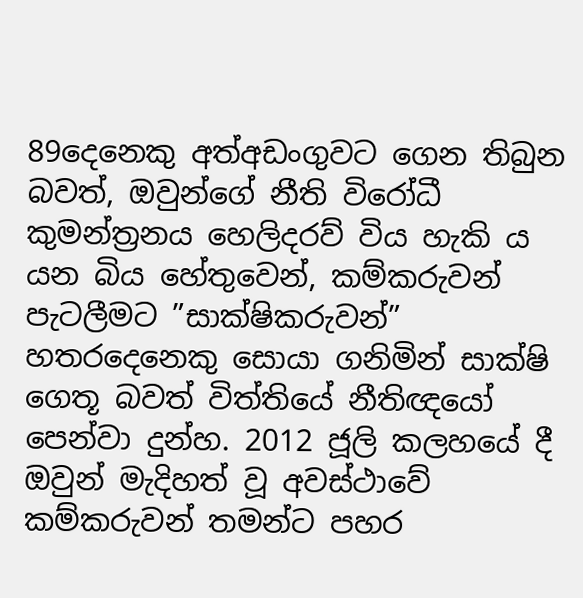89දෙනෙකු අත්අඩංගුවට ගෙන තිබුන බවත්, ඔවුන්ගේ නීති විරෝධී කුමන්ත්‍රනය හෙලිදරව් විය හැකි ය යන බිය හේතුවෙන්, කම්කරුවන් පැටලීමට ”සාක්ෂිකරුවන්” හතරදෙනෙකු සොයා ගනිමින් සාක්ෂි ගෙතූ බවත් විත්තියේ නීතිඥයෝ පෙන්වා දුන්හ. 2012 ජූලි කලහයේ දී ඔවුන් මැදිහත් වූ අවස්ථාවේ කම්කරුවන් තමන්ට පහර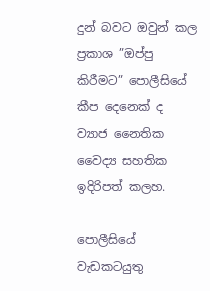දුන් බවට ඔවුන් කල ප්‍රකාශ ”ඔප්පු කිරීමට” පොලීසියේ කීප දෙනෙක් ද ව්‍යාජ නෛතික වෛද්‍ය සහතික ඉදිරිපත් කලහ.

පොලීසියේ වැඩකටයුතු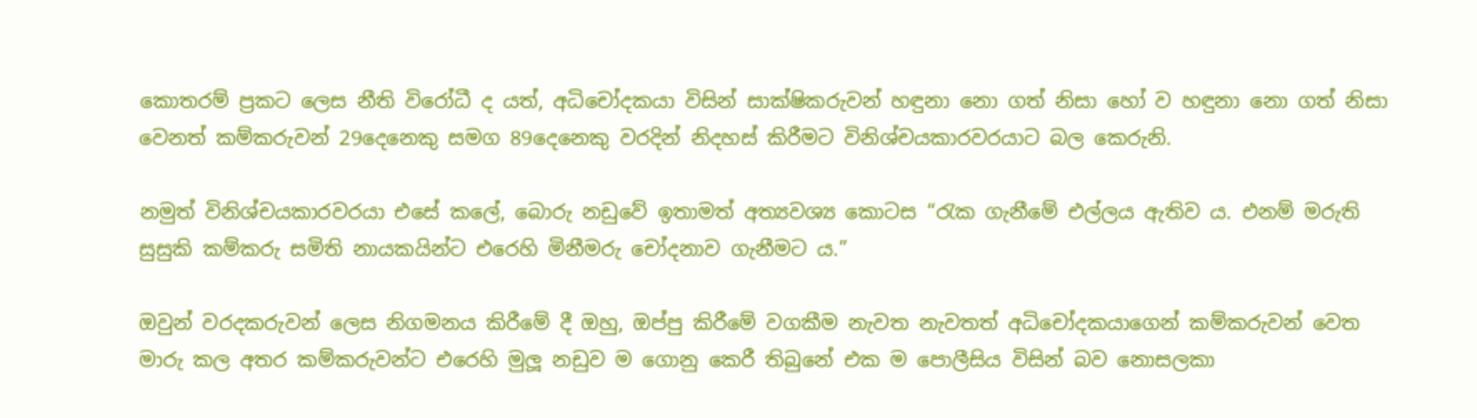කොතරම් ප්‍රකට ලෙස නීති විරෝධී ද යත්, අධිචෝදකයා විසින් සාක්ෂිකරුවන් හඳුනා නො ගත් නිසා හෝ ව හඳුනා නො ගත් නිසා වෙනත් කම්කරුවන් 29දෙනෙකු සමග 89දෙනෙකු වරදින් නිදහස් කිරීමට විනිශ්චයකාරවරයාට බල කෙරුනි.

නමුත් විනිශ්චයකාරවරයා එසේ කලේ, බොරු නඩුවේ ඉතාමත් අත්‍යවශ්‍ය කොටස “රැක ගැනීමේ එල්ලය ඇතිව ය. එනම් මරුති සුසුකි කම්කරු සමිති නායකයින්ට එරෙහි මිනීමරු චෝදනාව ගැනීමට ය.”

ඔවුන් වරදකරුවන් ලෙස නිගමනය කිරීමේ දී ඔහු, ඔප්පු කිරීමේ වගකීම නැවත නැවතත් අධිචෝදකයාගෙන් කම්කරුවන් වෙත මාරු කල අතර කම්කරුවන්ට එරෙහි මුලූ නඩුව ම ගොනු කෙරී තිබුනේ එක ම පොලීසිය විසින් බව නොසලකා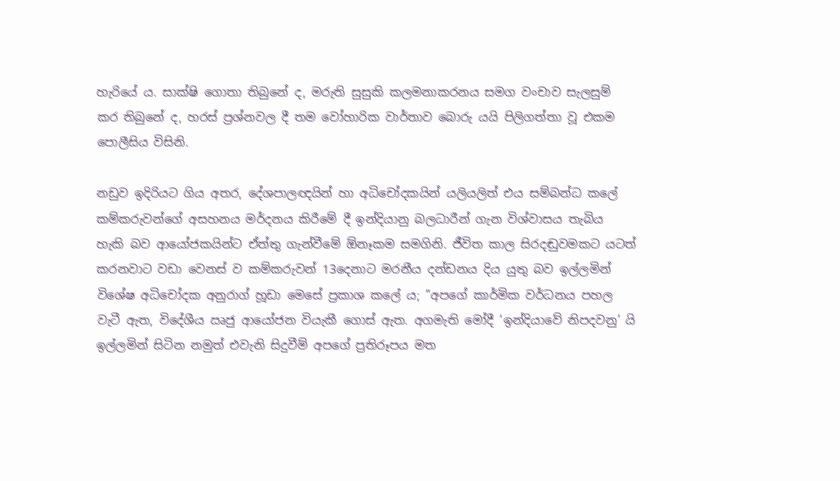හැරියේ ය. සාක්ෂි ගොතා තිබුනේ ද, මරුති සුසුකි කලමනාකරනය සමග වංචාව සැලසුම් කර තිබුනේ ද, හරස් ප්‍රශ්නවල දී තම වෝහාරික වාර්තාව බොරු යයි පිලිගත්තා වූ එකම පොලීසිය විසිනි.

නඩුව ඉදිරියට ගිය අතර, දේශපාලඥයින් හා අධිචෝදකයින් යලියලිත් එය සම්බන්ධ කලේ කම්කරුවන්ගේ අසහනය මර්දනය කිරීමේ දී ඉන්දියානු බලධාරීන් ගැන විශ්වාසය තැබිය හැකි බව ආයෝජකයින්ට ඒත්තු ගැන්වීමේ ඕනෑකම සමගිනි. ජීවිත කාල සිරදඬුවමකට යටත් කරනවාට වඩා වෙනස් ව කම්කරුවන් 13දෙනාට මරනීය දන්ඩනය දිය යුතු බව ඉල්ලමින් විශේෂ අධිචෝදක අනුරාග් හූඩා මෙසේ ප්‍රකාශ කලේ ය; ”අපගේ කාර්මික වර්ධනය පහල වැටී ඇත, විදේශීය ඍජු ආයෝජන වියැකී ගොස් ඇත. අගමැති මෝදී ‘ඉන්දියාවේ නිපදවනු’ යි ඉල්ලමින් සිටින නමුත් එවැනි සිදුවීම් අපගේ ප්‍රතිරූපය මත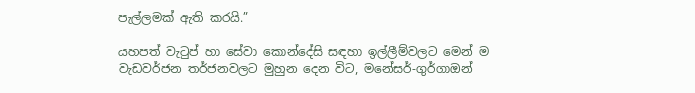පැල්ලමක් ඇති කරයි.”

යහපත් වැටුප් හා සේවා කොන්දේසි සඳහා ඉල්ලීම්වලට මෙන් ම වැඩවර්ජන තර්ජනවලට මුහුන දෙන විට, මනේසර්-ගුර්ගාඔන්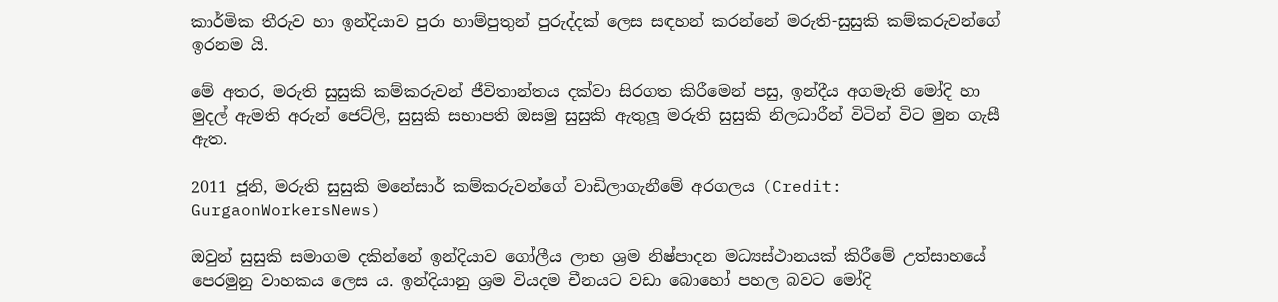කාර්මික තීරුව හා ඉන්දියාව පුරා හාම්පුතුන් පුරුද්දක් ලෙස සඳහන් කරන්නේ මරුති-සුසුකි කම්කරුවන්ගේ ඉරනම යි.

මේ අතර, මරුති සුසුකි කම්කරුවන් ජීවිතාන්තය දක්වා සිරගත කිරීමෙන් පසු, ඉන්දීය අගමැති මෝදි හා මුදල් ඇමති අරුන් ජෙට්ලි, සුසුකි සභාපති ඔසමු සුසුකි ඇතුලූ මරුති සුසුකි නිලධාරීන් විටින් විට මුන ගැසී ඇත.

2011 ජූනි, මරුති සුසුකි මනේසාර් කම්කරුවන්ගේ වාඩිලාගැනීමේ අරගලය (Credit: GurgaonWorkersNews)

ඔවුන් සුසුකි සමාගම දකින්නේ ඉන්දියාව ගෝලීය ලාභ ශ්‍රම නිෂ්පාදන මධ්‍යස්ථානයක් කිරීමේ උත්සාහයේ පෙරමුනු වාහකය ලෙස ය. ඉන්දියානු ශ්‍රම වියදම චීනයට වඩා බොහෝ පහල බවට මෝදි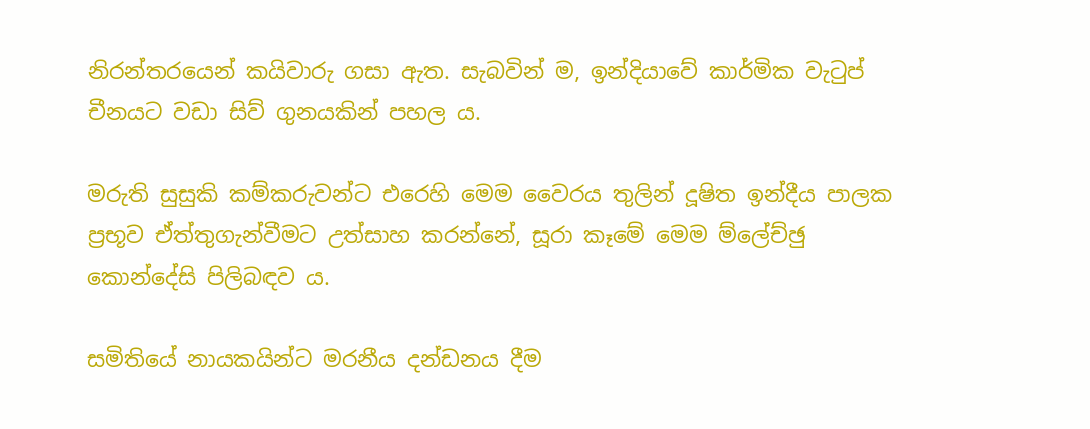නිරන්තරයෙන් කයිවාරු ගසා ඇත. සැබවින් ම, ඉන්දියාවේ කාර්මික වැටුප් චීනයට වඩා සිව් ගුනයකින් පහල ය.

මරුති සුසුකි කම්කරුවන්ට එරෙහි මෙම වෛරය තුලින් දූෂිත ඉන්දීය පාලක ප්‍රභූව ඒත්තුගැන්වීමට උත්සාහ කරන්නේ, සූරා කෑමේ මෙම ම්ලේච්ඡු කොන්දේසි පිලිබඳව ය.

සමිතියේ නායකයින්ට මරනීය දන්ඩනය දීම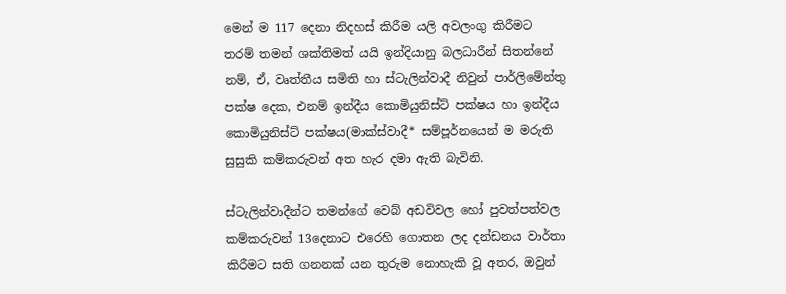මෙන් ම 117 දෙනා නිදහස් කිරීම යලි අවලංගු කිරීමට තරම් තමන් ශක්තිමත් යයි ඉන්දියානු බලධාරීන් සිතන්නේ නම්, ඒ, වෘත්තීය සමිති හා ස්ටැලින්වාදී නිවුන් පාර්ලිමේන්තු පක්ෂ දෙක, එනම් ඉන්දීය කොමියුනිස්ට් පක්ෂය හා ඉන්දීය කොමියුනිස්ට් පක්ෂය(මාක්ස්වාදී* සම්පූර්නයෙන් ම මරුති සුසුකි කම්කරුවන් අත හැර දමා ඇති බැවිනි.

ස්ටැලින්වාදීන්ට තමන්ගේ වෙබ් අඩවිවල හෝ පුවත්පත්වල කම්කරුවන් 13දෙනාට එරෙහි ගොතන ලද දන්ඩනය වාර්තා කිරීමට සති ගනනක් යන තුරුම නොහැකි වූ අතර, ඔවුන්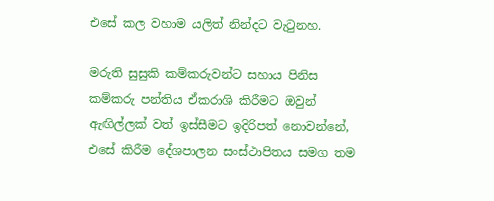එසේ කල වහාම යලිත් නින්දට වැටුනහ.

මරුති සුසුකි කම්කරුවන්ට සහාය පිනිස කම්කරු පන්තිය ඒකරාශි කිරීමට ඔවුන් ඇඟිල්ලක් වත් ඉස්සීමට ඉදිරිපත් නොවන්නේ, එසේ කිරීම දේශපාලන සංස්ථාපිතය සමග තම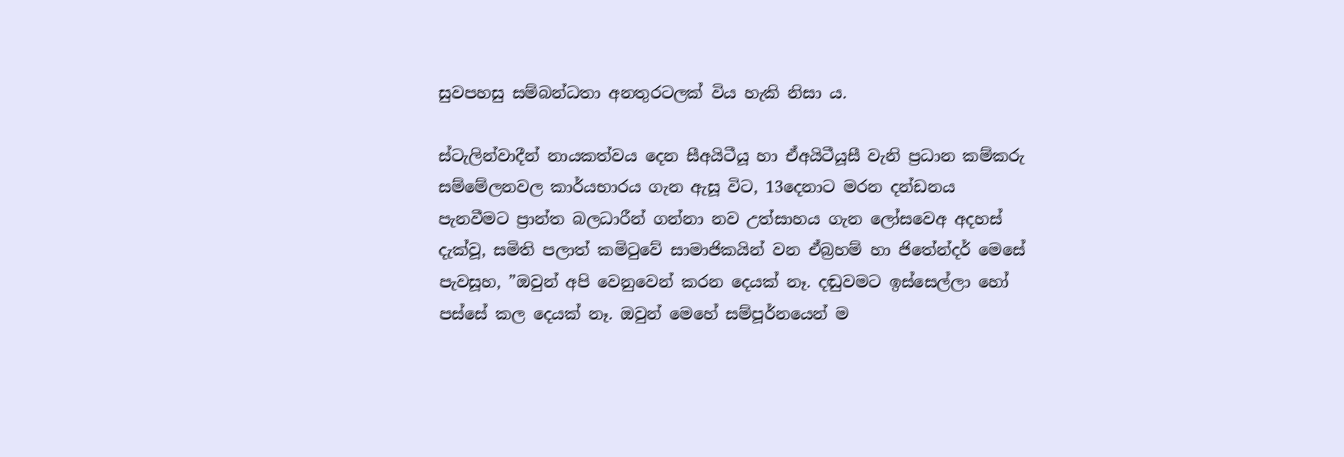සුවපහසු සම්බන්ධතා අනතුරටලක් විය හැකි නිසා ය.

ස්ටැලින්වාදීන් නායකත්වය දෙන සීඅයිටීයූ හා ඒඅයිටීයූසී වැනි ප්‍රධාන කම්කරු සම්මේලනවල කාර්යභාරය ගැන ඇසූ විට, 13දෙනාට මරන දන්ඩනය පැනවීමට ප්‍රාන්ත බලධාරීන් ගන්නා නව උත්සාහය ගැන ලෝසවෙඅ අදහස් දැක්වූ, සමිති පලාත් කමිටුවේ සාමාජිකයින් වන ඒබ්‍රහම් හා ජිතේන්දර් මෙසේ පැවසූහ, ”ඔවුන් අපි වෙනුවෙන් කරන දෙයක් නෑ. දඬුවමට ඉස්සෙල්ලා හෝ පස්සේ කල දෙයක් නෑ. ඔවුන් මෙහේ සම්පූර්නයෙන් ම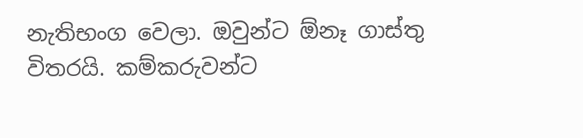නැතිභංග වෙලා. ඔවුන්ට ඕනෑ ගාස්තු විතරයි. කම්කරුවන්ට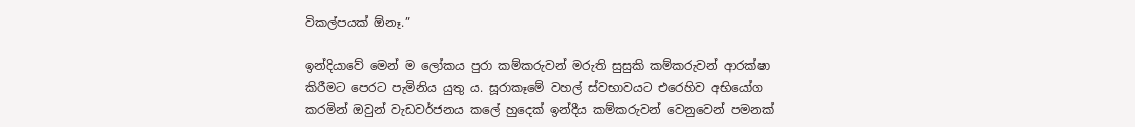විකල්පයක් ඕනෑ.”

ඉන්දියාවේ මෙන් ම ලෝකය පුරා කම්කරුවන් මරුති සුසුකි කම්කරුවන් ආරක්ෂා කිරීමට පෙරට පැමිනිය යුතු ය. සූරාකෑමේ වහල් ස්වභාවයට එරෙහිව අභියෝග කරමින් ඔවුන් වැඩවර්ජනය කලේ හුදෙක් ඉන්දීය කම්කරුවන් වෙනුවෙන් පමනක්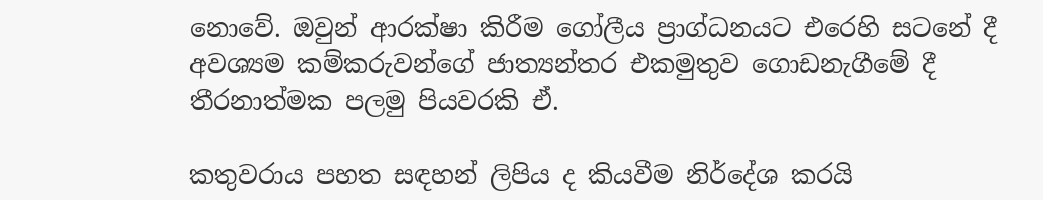නොවේ. ඔවුන් ආරක්ෂා කිරීම ගෝලීය ප්‍රාග්ධනයට එරෙහි සටනේ දී අවශ්‍යම කම්කරුවන්ගේ ජාත්‍යන්තර එකමුතුව ගොඩනැගීමේ දී තීරනාත්මක පලමු පියවරකි ඒ.

කතුවරාය පහත සඳහන් ලිපිය ද කියවීම නිර්දේශ කරයි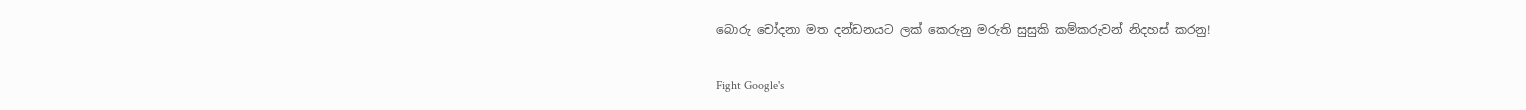බොරු චෝදනා මත දන්ඩනයට ලක් කෙරුනු මරුති සුසුකි කම්කරුවන් නිදහස් කරනු!

Fight Google's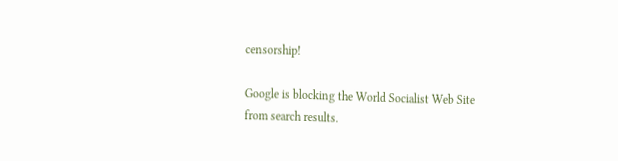censorship!

Google is blocking the World Socialist Web Site from search results.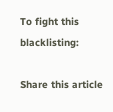To fight this blacklisting:

Share this article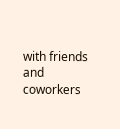with friends and coworkers